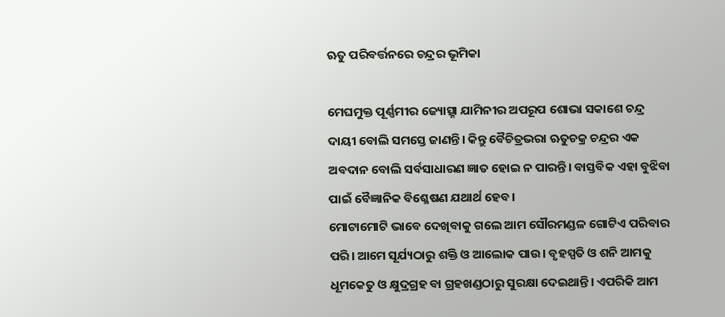ଋତୁ ପରିବର୍ତ୍ତନରେ ଚନ୍ଦ୍ରର ଭୂମିକା

ମେଘମୁକ୍ତ ପୂର୍ଣ୍ଣମୀର ଜ୍ୟୋତ୍ସ୍ନା ଯାମିନୀର ଅପରୂପ ଶୋଭା ସକାଶେ ଚନ୍ଦ୍ର ଦାୟୀ ବୋଲି ସମସ୍ତେ ଜାଣନ୍ତି। କିନ୍ତୁ ବୈଚିତ୍ରଭରା ଋତୁଚକ୍ର ଚନ୍ଦ୍ରର ଏକ ଅବଦାନ ବୋଲି ସର୍ବସାଧାରଣ ଜ୍ଞାତ ହୋଇ ନ ପାରନ୍ତି। ବାସ୍ତବିକ ଏହା ବୁଝିବା ପାଇଁ ବୈଜ୍ଞାନିକ ବିଶ୍ଳେଷଣ ଯଥାର୍ଥ ହେବ।
ମୋଟାମୋଟି ଭାବେ ଦେଖିବାକୁ ଗଲେ ଆମ ସୌରମଣ୍ଡଳ ଗୋଟିଏ ପରିବାର ପରି। ଆମେ ସୂର୍ଯ୍ୟଠାରୁ ଶକ୍ତି ଓ ଆଲୋକ ପାଉ। ବୃହସ୍ପତି ଓ ଶନି ଆମକୁ ଧୂମକେତୁ ଓ କ୍ଷୁଦ୍ରଗ୍ରହ ବା ଗ୍ରହଖଣ୍ଡଠାରୁ ସୁରକ୍ଷା ଦେଇଥାନ୍ତି। ଏପରିକି ଆମ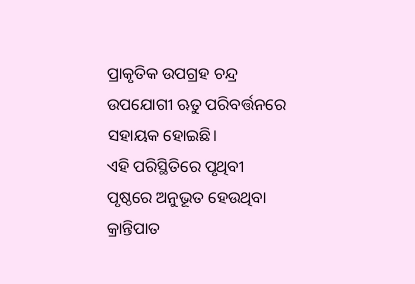ପ୍ରାକୃତିକ ଉପଗ୍ରହ ଚନ୍ଦ୍ର ଉପଯୋଗୀ ଋତୁ ପରିବର୍ତ୍ତନରେ ସହାୟକ ହୋଇଛି।
ଏହି ପରିସ୍ଥିତିରେ ପୃଥିବୀ ପୃଷ୍ଠରେ ଅନୁଭୂତ ହେଉଥିବା କ୍ରାନ୍ତିପାତ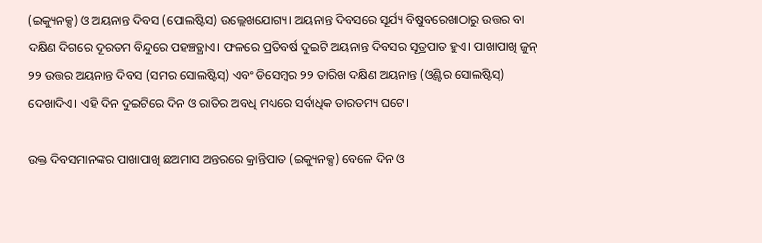(ଇକ୍ୟୁନକ୍ସ) ଓ ଅୟନାନ୍ତ ଦିବସ (ପୋଲଷ୍ଟିସ) ଉଲ୍ଲେଖଯୋଗ୍ୟ। ଅୟନାନ୍ତ ଦିବସରେ ସୂର୍ଯ୍ୟ ବିଷୁବରେଖାଠାରୁ ଉତ୍ତର ବା ଦକ୍ଷିଣ ଦିଗରେ ଦୂରତମ ବିନ୍ଦୁରେ ପହଞ୍ଚତ୍ଥାଏ। ଫଳରେ ପ୍ରତିବର୍ଷ ଦୁଇଟି ଅୟନାନ୍ତ ଦିବସର ସୂତ୍ରପାତ ହୁଏ। ପାଖାପାଖି ଜୁନ୍‌ ୨୨ ଉତ୍ତର ଅୟନାନ୍ତ ଦିବସ (ସମର ସୋଲଷ୍ଟିସ୍‌) ଏବଂ ଡିସେମ୍ବର ୨୨ ତାରିଖ ଦକ୍ଷିଣ ଅୟନାନ୍ତ (ଓ୍ବିଣ୍ଟର ସୋଲଷ୍ଟିସ୍‌) ଦେଖାଦିଏ। ଏହି ଦିନ ଦୁଇଟିରେ ଦିନ ଓ ରାତିର ଅବଧି ମଧ୍ୟରେ ସର୍ବାଧିକ ତାରତମ୍ୟ ଘଟେ।

ଉକ୍ତ ଦିବସମାନଙ୍କର ପାଖାପାଖି ଛଅମାସ ଅନ୍ତରରେ କ୍ରାନ୍ତିପାତ (ଇକ୍ୟୁନକ୍ସ) ବେଳେ ଦିନ ଓ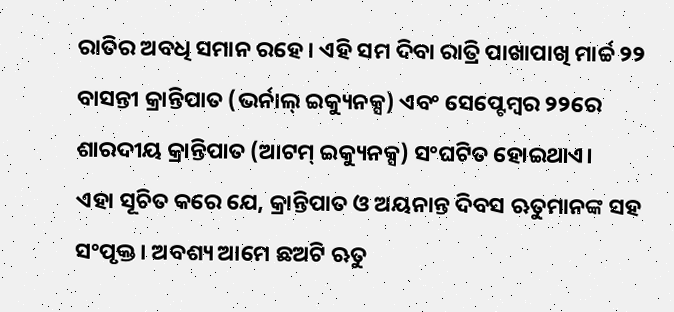ରାତିର ଅବଧି ସମାନ ରହେ। ଏହି ସମ ଦିବା ରାତ୍ରି ପାଖାପାଖି ମାର୍ଚ୍ଚ ୨୨ ବାସନ୍ତୀ କ୍ରାନ୍ତିପାତ (ଭର୍ନାଲ୍‌ ଇକ୍ୟୁନକ୍ସ) ଏବଂ ସେପ୍ଟେମ୍ବର ୨୨ରେ ଶାରଦୀୟ କ୍ରାନ୍ତିପାତ (ଆଟମ୍‌ ଇକ୍ୟୁନକ୍ସ) ସଂଘଟିତ ହୋଇଥାଏ।
ଏହା ସୂଚିତ କରେ ଯେ, କ୍ରାନ୍ତିପାତ ଓ ଅୟନାନ୍ତ ଦିବସ ଋତୁମାନଙ୍କ ସହ ସଂପୃକ୍ତ। ଅବଶ୍ୟ ଆମେ ଛଅଟି ଋତୁ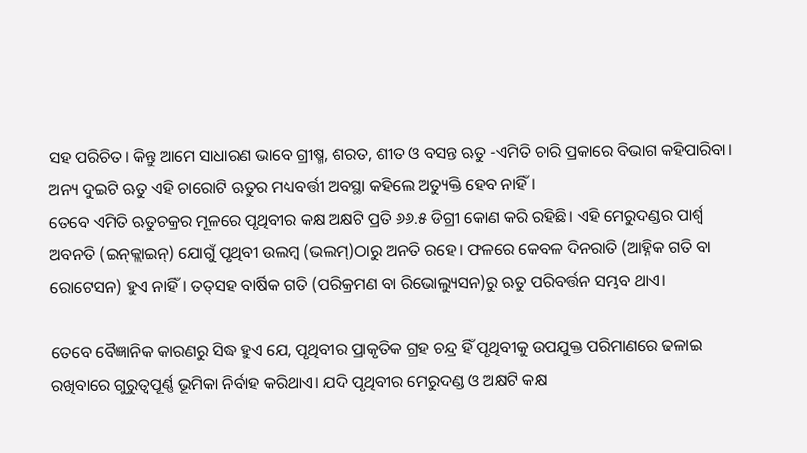ସହ ପରିଚିତ। କିନ୍ତୁ ଆମେ ସାଧାରଣ ଭାବେ ଗ୍ରୀଷ୍ମ, ଶରତ, ଶୀତ ଓ ବସନ୍ତ ଋତୁ -ଏମିତି ଚାରି ପ୍ରକାରେ ବିଭାଗ କହିପାରିବା। ଅନ୍ୟ ଦୁଇଟି ଋତୁ ଏହି ଚାରୋଟି ଋତୁର ମଧ୍ୟବର୍ତ୍ତୀ ଅବସ୍ଥା କହିଲେ ଅତ୍ୟୁକ୍ତି ହେବ ନାହିଁ।
ତେବେ ଏମିତି ଋତୁଚକ୍ରର ମୂଳରେ ପୃଥିବୀର କକ୍ଷ ଅକ୍ଷଟି ପ୍ରତି ୬୬.୫ ଡିଗ୍ରୀ କୋଣ କରି ରହିଛି। ଏହି ମେରୁଦଣ୍ଡର ପାର୍ଶ୍ୱ ଅବନତି (ଇନ୍‌କ୍ଲାଇନ୍‌) ଯୋଗୁଁ ପୃଥିବୀ ଉଲମ୍ବ (ଭଲମ୍‌)ଠାରୁ ଅନତି ରହେ। ଫଳରେ କେବଳ ଦିନରାତି (ଆହ୍ନିକ ଗତି ବା ରୋଟେସନ) ହୁଏ ନାହିଁ। ତତ୍‌ସହ ବାର୍ଷିକ ଗତି (ପରିକ୍ରମଣ ବା ରିଭୋଲ୍ୟୁସନ)ରୁ ଋତୁ ପରିବର୍ତ୍ତନ ସମ୍ଭବ ଥାଏ।

ତେବେ ବୈଜ୍ଞାନିକ କାରଣରୁ ସିଦ୍ଧ ହୁଏ ଯେ, ପୃଥିବୀର ପ୍ରାକୃତିକ ଗ୍ରହ ଚନ୍ଦ୍ର ହିଁ ପୃଥିବୀକୁ ଉପଯୁକ୍ତ ପରିମାଣରେ ଢଳାଇ ରଖିବାରେ ଗୁରୁତ୍ୱପୂର୍ଣ୍ଣ ଭୂମିକା ନିର୍ବାହ କରିଥାଏ। ଯଦି ପୃଥିବୀର ମେରୁଦଣ୍ଡ ଓ ଅକ୍ଷଟି କକ୍ଷ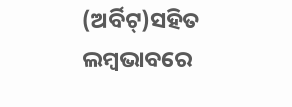(ଅର୍ବିଟ୍‌)ସହିତ ଲମ୍ବଭାବରେ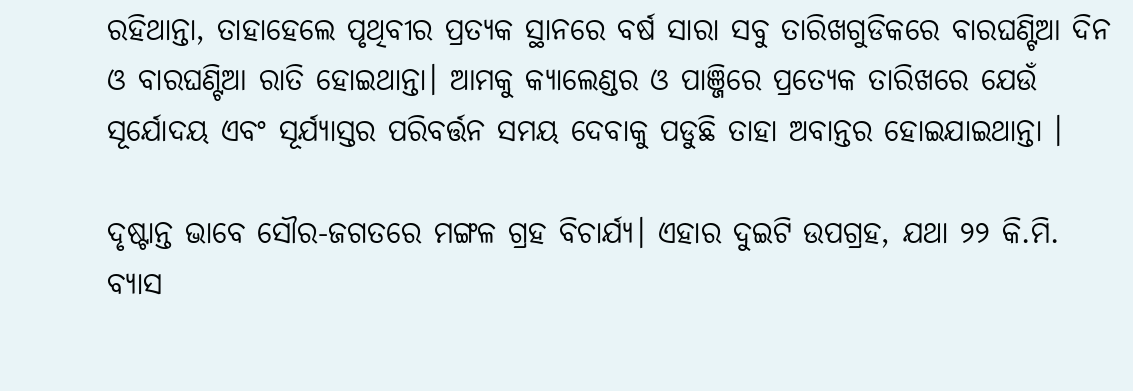ରହିଥାନ୍ତା, ତାହାହେଲେ ପୃଥିବୀର ପ୍ରତ୍ୟକ ସ୍ଥାନରେ ବର୍ଷ ସାରା ସବୁ ତାରିଖଗୁଡିକରେ ବାରଘଣ୍ଟିଆ ଦିନ ଓ ବାରଘଣ୍ଟିଆ ରାତି ହୋଇଥାନ୍ତା। ଆମକୁ କ୍ୟାଲେଣ୍ଡର ଓ ପାଞ୍ଜିରେ ପ୍ରତ୍ୟେକ ତାରିଖରେ ଯେଉଁ ସୂର୍ଯୋଦୟ ଏବଂ ସୂର୍ଯ୍ୟାସ୍ତର ପରିବର୍ତ୍ତନ ସମୟ ଦେବାକୁ ପଡୁଛି ତାହା ଅବାନ୍ତର ହୋଇଯାଇଥାନ୍ତା ।

ଦୃଷ୍ଟାନ୍ତ ଭାବେ ସୌର-ଜଗତରେ ମଙ୍ଗଳ ଗ୍ରହ ବିଚାର୍ଯ୍ୟ। ଏହାର ଦୁଇଟି ଉପଗ୍ରହ, ଯଥା ୨୨ କି.ମି. ବ୍ୟାସ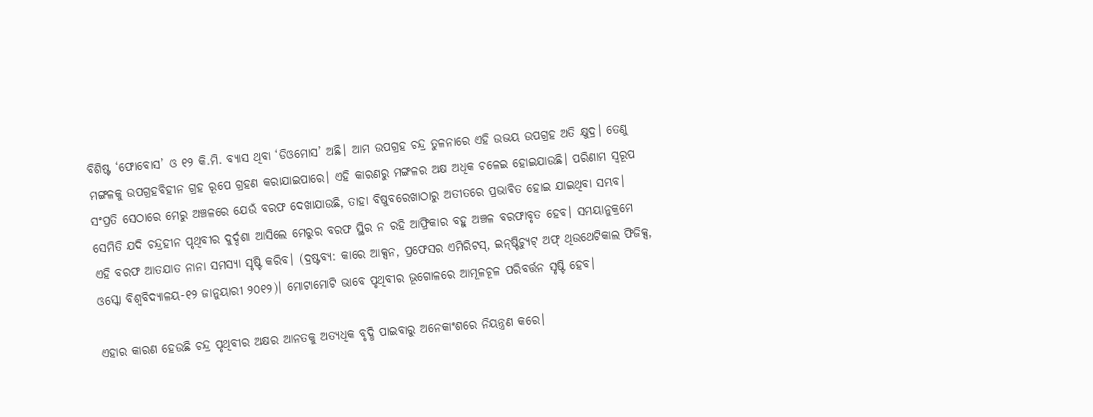ବିଶିଷ୍ଟ ‘ଫୋବୋସ’ ଓ ୧୨ କି.ମି. ବ୍ୟାସ ଥିବା ‘ଡିଓମୋସ’ ଅଛି। ଆମ ଉପଗ୍ରହ ଚନ୍ଦ୍ର ତୁଳନାରେ ଏହି ଉଭୟ ଉପଗ୍ରହ ଅତି କ୍ଷୁଦ୍ର। ତେଣୁ ମଙ୍ଗଳକୁ ଉପଗ୍ରହବିହୀନ ଗ୍ରହ ରୂପେ ଗ୍ରହଣ କରାଯାଇପାରେ। ଏହି କାରଣରୁ ମଙ୍ଗଳର ଅକ୍ଷ ଅଧିକ ଚଳେଇ ହୋଇଯାଉଛି। ପରିଣାମ ସ୍ବରୂପ ସଂପ୍ରତି ସେଠାରେ ମେରୁ ଅଞ୍ଚଳରେ ଯେଉଁ ବରଫ ଦେଖାଯାଉଛି, ତାହା ବିଷୁବରେଖାଠାରୁ ଅତୀତରେ ପ୍ରଭାବିତ ହୋଇ ଯାଇଥିବା ସମ୍ଭବ।
ସେମିତି ଯଦି ଚନ୍ଦ୍ରହୀନ ପୃଥିବୀର ଦୁର୍ଦ୍ଦଶା ଆସିଲେ ମେରୁର ବରଫ ସ୍ଥିର ନ ରହି ଆଫ୍ରିକାର ବହୁ ଅଞ୍ଚଳ ବରଫାବୃତ ହେବ। ସମୟାନୁକ୍ରମେ ଏହି ବରଫ ଆତଯାତ ନାନା ସମସ୍ୟା ସୃଷ୍ଟି କରିବ। (ଦ୍ରଷ୍ଟବ୍ୟ: କାରେ ଆକ୍ସନ, ପ୍ରଫେସର ଏମିରିଟସ୍‌, ଇନ୍‌ଷ୍ଟିଚ୍ୟୁଟ୍‌ ଅଫ୍‌ ଥିଉଥେଟିକାଲ ଫିଜିକ୍ସ, ଓସ୍କୋ ବିଶ୍ୱବିଦ୍ୟାଳୟ-୧୨ ଜାନୁୟାରୀ ୨୦୧୨)। ମୋଟାମୋଟି ଭାବେ ପୃଥିବୀର ଭୂଗୋଳରେ ଆମୂଳଚୂଳ ପରିବର୍ତ୍ତନ ସୃଷ୍ଟି ହେବ।

ଏହାର କାରଣ ହେଉଛି ଚନ୍ଦ୍ର ପୃଥିବୀର ଅକ୍ଷର ଆନତକୁ ଅତ୍ୟଧିକ ବୃଦ୍ଧି ପାଇବାରୁ ଅନେକାଂଶରେ ନିୟନ୍ତ୍ରଣ କରେ।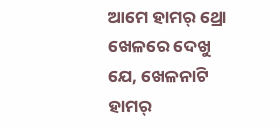ଆମେ ହାମର୍‌ ଥ୍ରୋ ଖେଳରେ ଦେଖୁ ଯେ, ଖେଳନାଟି ହାମର୍‌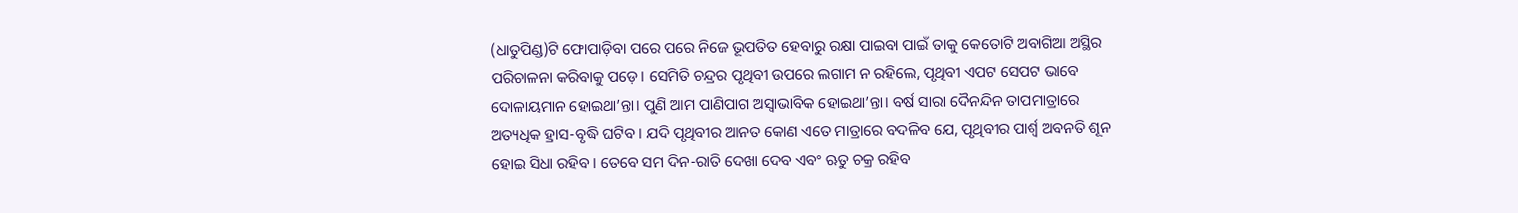(ଧାତୁପିଣ୍ଡ)ଟି ଫୋପାଡ଼ିବା ପରେ ପରେ ନିଜେ ଭୂପତିତ ହେବାରୁ ରକ୍ଷା ପାଇବା ପାଇଁ ତାକୁ କେତୋଟି ଅବାଗିଆ ଅସ୍ଥିର ପରିଚାଳନା କରିବାକୁ ପଡ଼େ। ସେମିତି ଚନ୍ଦ୍ରର ପୃଥିବୀ ଉପରେ ଲଗାମ ନ ରହିଲେ, ପୃଥିବୀ ଏପଟ ସେପଟ ଭାବେ ଦୋଳାୟମାନ ହୋଇଥା’ନ୍ତା। ପୁଣି ଆମ ପାଣିପାଗ ଅସ୍ବାଭାବିକ ହୋଇଥା’ନ୍ତା। ବର୍ଷ ସାରା ଦୈନନ୍ଦିନ ତାପମାତ୍ରାରେ ଅତ୍ୟଧିକ ହ୍ରାସ-ବୃଦ୍ଧି ଘଟିବ। ଯଦି ପୃଥିବୀର ଆନତ କୋଣ ଏତେ ମାତ୍ରାରେ ବଦଳିବ ଯେ, ପୃଥିବୀର ପାର୍ଶ୍ୱ ଅବନତି ଶୂନ ହୋଇ ସିଧା ରହିବ। ତେବେ ସମ ଦିନ-ରାତି ଦେଖା ଦେବ ଏବଂ ଋତୁ ଚକ୍ର ରହିବ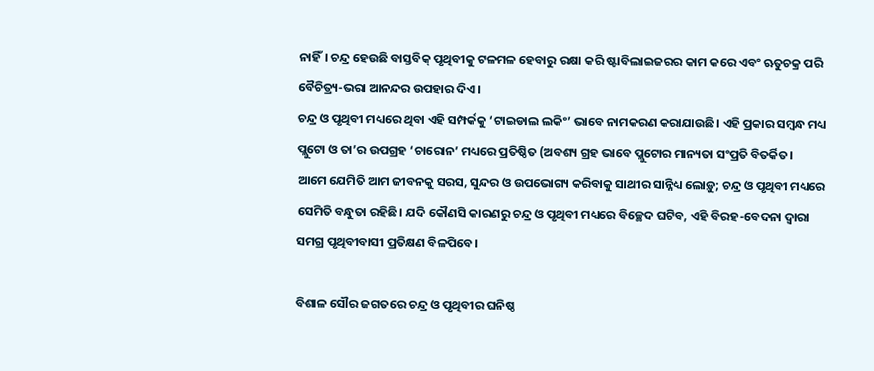ନାହିଁ। ଚନ୍ଦ୍ର ହେଉଛି ବାସ୍ତବିକ୍‌ ପୃଥିବୀକୁ ଟଳମଳ ହେବାରୁ ରକ୍ଷା କରି ଷ୍ଟାବିଲାଇଜରର କାମ କରେ ଏବଂ ଋତୁଚକ୍ର ପରି ବୈଚିତ୍ର୍ୟ-ଭରା ଆନନ୍ଦର ଉପହାର ଦିଏ।
ଚନ୍ଦ୍ର ଓ ପୃଥିବୀ ମଧ୍ୟରେ ଥିବା ଏହି ସମ୍ପର୍କକୁ ‘ଟାଇଡାଲ ଲକିଂ’ ଭାବେ ନାମକରଣ କରାଯାଉଛି। ଏହି ପ୍ରକାର ସମ୍ବନ୍ଧ ମଧ୍ୟ ପ୍ଲୁଟୋ ଓ ତା’ର ଉପଗ୍ରହ ‘ଚାରୋନ’ ମଧ୍ୟରେ ପ୍ରତିଷ୍ଠିତ (ଅବଶ୍ୟ ଗ୍ରହ ଭାବେ ପ୍ଲୁଟୋର ମାନ୍ୟତା ସଂପ୍ରତି ବିତର୍କିତ।
ଆମେ ଯେମିତି ଆମ ଜୀବନକୁ ସରସ, ସୁନ୍ଦର ଓ ଉପଭୋଗ୍ୟ କରିବାକୁ ସାଥୀର ସାନ୍ନିଧ୍ୟ ଲୋଡ଼ୁ; ଚନ୍ଦ୍ର ଓ ପୃଥିବୀ ମଧ୍ୟରେ ସେମିତି ବନ୍ଧୁତା ରହିଛି। ଯଦି କୌଣସି କାରଣରୁ ଚନ୍ଦ୍ର ଓ ପୃଥିବୀ ମଧ୍ୟରେ ବିଚ୍ଛେଦ ଘଟିବ, ଏହି ବିରହ-ବେଦନା ଦ୍ୱାରା ସମଗ୍ର ପୃଥିବୀବାସୀ ପ୍ରତିକ୍ଷଣ ବିଳପିବେ।

ବିଶାଳ ସୌର ଜଗତରେ ଚନ୍ଦ୍ର ଓ ପୃଥିବୀର ଘନିଷ୍ଠ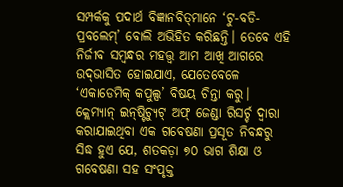ସମ୍ପର୍କକୁ ପଦାର୍ଥ ବିଜ୍ଞାନବିତ୍‌ମାନେ ‘ଟୁ-ବଡି-ପ୍ରବଲେମ୍‌’ ବୋଲି ଅଭିହିତ କରିଛନ୍ତି। ତେବେ ଏହି ନିର୍ଜୀବ ସମ୍ବନ୍ଧର ମହତ୍ତ୍ୱ ଆମ ଆଖି ଆଗରେ ଉଦ୍‌ଭାସିତ ହୋଇଯାଏ, ଯେତେବେଳେ ‘ଏକାଡେମିକ୍‌ କପୁଲ୍ସ’ ବିଷୟ ଚିନ୍ତା କରୁ। କ୍ଲେମ୍ୟାନ୍‌ ଇନ୍‌ଷ୍ଟିଚ୍ୟୁଟ୍‌ ଅଫ୍‌ ଜେଣ୍ଡା ରିସର୍ଚ୍ଚ ଦ୍ୱାରା କରାଯାଇଥିବା ଏକ ଗବେଷଣା ପ୍ରସୂତ ନିବନ୍ଧରୁ ସିଦ୍ଧ ହୁଏ ଯେ, ଶତକଡ଼ା ୭୦ ଭାଗ ଶିକ୍ଷା ଓ ଗବେଷଣା ସହ ସଂପୃକ୍ତ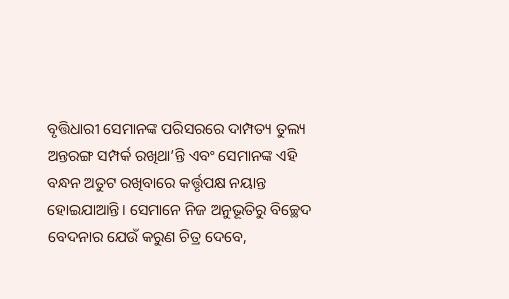ବୃତ୍ତିଧାରୀ ସେମାନଙ୍କ ପରିସରରେ ଦାମ୍ପତ୍ୟ ତୁଲ୍ୟ ଅନ୍ତରଙ୍ଗ ସମ୍ପର୍କ ରଖିଥା’ନ୍ତି ଏବଂ ସେମାନଙ୍କ ଏହି ବନ୍ଧନ ଅତୁଟ ରଖିବାରେ କର୍ତ୍ତୃପକ୍ଷ ନୟାନ୍ତ ହୋଇଯାଆନ୍ତି। ସେମାନେ ନିଜ ଅନୁଭୂତିରୁ ବିଚ୍ଛେଦ ବେଦନାର ଯେଉଁ କରୁଣ ଚିତ୍ର ଦେବେ,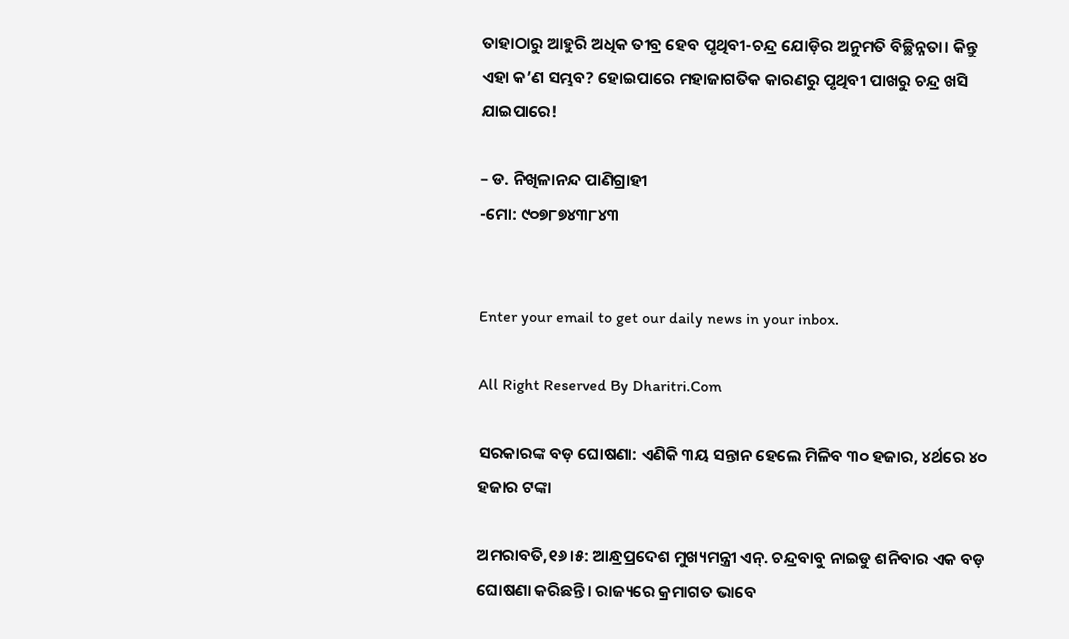ତାହାଠାରୁ ଆହୁରି ଅଧିକ ତୀବ୍ର ହେବ ପୃଥିବୀ-ଚନ୍ଦ୍ର ଯୋଡ଼ିର ଅନୁମତି ବିଚ୍ଛିନ୍ନତା। କିନ୍ତୁ ଏହା କ’ଣ ସମ୍ଭବ? ହୋଇପାରେ ମହାଜାଗତିକ କାରଣରୁ ପୃଥିବୀ ପାଖରୁ ଚନ୍ଦ୍ର ଖସି ଯାଇପାରେ!

– ଡ. ନିଖିଳାନନ୍ଦ ପାଣିଗ୍ରାହୀ
-ମୋ: ୯୦୭୮୭୪୩୮୪୩


Enter your email to get our daily news in your inbox.

All Right Reserved By Dharitri.Com

ସରକାରଙ୍କ ବଡ଼ ଘୋଷଣା: ଏଣିକି ୩ୟ ସନ୍ତାନ ହେଲେ ମିଳିବ ୩୦ ହଜାର, ୪ର୍ଥରେ ୪୦ ହଜାର ଟଙ୍କା

ଅମରାବତି,୧୬।୫: ଆନ୍ଧ୍ରପ୍ରଦେଶ ମୁଖ୍ୟମନ୍ତ୍ରୀ ଏନ୍‌. ଚନ୍ଦ୍ରବାବୁ ନାଇଡୁ ଶନିବାର ଏକ ବଡ଼ ଘୋଷଣା କରିଛନ୍ତି। ରାଜ୍ୟରେ କ୍ରମାଗତ ଭାବେ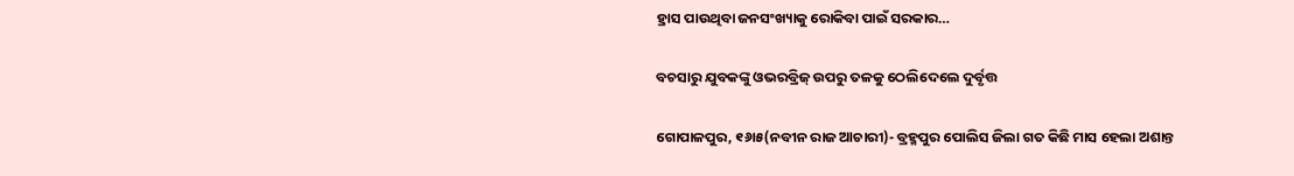ହ୍ରାସ ପାଉଥିବା ଜନସଂଖ୍ୟାକୁ ରୋକିବା ପାଇଁ ସରକାର…

ବଚସାରୁ ଯୁବକଙ୍କୁ ଓଭରବ୍ରିଜ୍‌ ଉପରୁ ତଳକୁ ଠେଲିଦେଲେ ଦୁର୍ବୃତ୍ତ

ଗୋପାଳପୁର, ୧୬ା୫(ନବୀନ ରାଜ ଆଚାରୀ)- ବ୍ରହ୍ମପୁର ପୋଲିସ ଜିଲା ଗତ କିଛି ମାସ ହେଲା ଅଶାନ୍ତ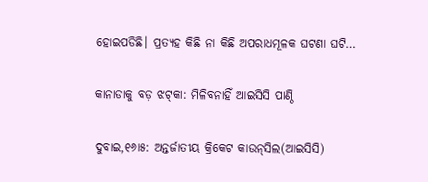ହୋଇପଡିଛି। ପ୍ରତ୍ୟହ କିଛି ନା କିଛି ଅପରାଧମୂଳକ ଘଟଣା ଘଟି…

କାନାଡାକୁ ବଡ଼ ଝଟ୍‌କା: ମିଳିବନାହିଁ ଆଇସିସି ପାଣ୍ଠି

ଦୁବାଇ,୧୬ା୫: ଅନ୍ତର୍ଜାତୀୟ କ୍ରିକେଟ କାଉନ୍‌ସିଲ(ଆଇସିସି)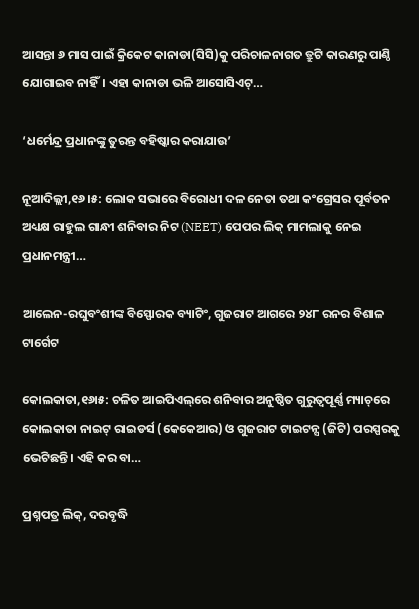ଆସନ୍ତା ୬ ମାସ ପାଇଁ କ୍ରିକେଟ କାନାଡା(ସିସି)କୁ ପରିଚାଳନାଗତ ତ୍ରୁଟି କାରଣରୁ ପାଣ୍ଠି ଯୋଗାଇବ ନାହିଁ। ଏହା କାନାଡା ଭଳି ଆସୋସିଏଟ୍‌…

‘ଧର୍ମେନ୍ଦ୍ର ପ୍ରଧାନଙ୍କୁ ତୁରନ୍ତ ବହିଷ୍କାର କରାଯାଉ’

ନୂଆଦିଲ୍ଲୀ,୧୬।୫: ଲୋକ ସଭାରେ ବିରୋଧୀ ଦଳ ନେତା ତଥା କଂଗ୍ରେସର ପୂର୍ବତନ ଅଧ୍ୟକ୍ଷ ରାହୁଲ ଗାନ୍ଧୀ ଶନିବାର ନିଟ (NEET) ପେପର ଲିକ୍‌ ମାମଲାକୁ ନେଇ ପ୍ରଧାନମନ୍ତ୍ରୀ…

ଆଲେନ-ରଘୁବଂଶୀଙ୍କ ବିସ୍ଫୋରକ ବ୍ୟାଟିଂ, ଗୁଜରାଟ ଆଗରେ ୨୪୮ ରନର ବିଶାଳ ଟାର୍ଗେଟ

କୋଲକାତା,୧୬ା୫: ଚଳିତ ଆଇପିଏଲ୍‌ରେ ଶନିବାର ଅନୁଷ୍ଠିତ ଗୁରୁତ୍ୱପୂର୍ଣ୍ଣ ମ୍ୟାଚ୍‌ରେ କୋଲକାତା ନାଇଟ୍‌ ରାଇଡର୍ସ (କେକେଆର) ଓ ଗୁଜରାଟ ଟାଇଟନ୍ସ (ଜିଟି) ପରସ୍ପରକୁ ଭେଟିଛନ୍ତି। ଏହି କର ବା…

ପ୍ରଶ୍ନପତ୍ର ଲିକ୍‌, ଦରବୃଦ୍ଧି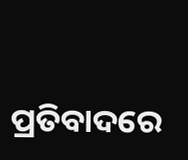ପ୍ରତିବାଦରେ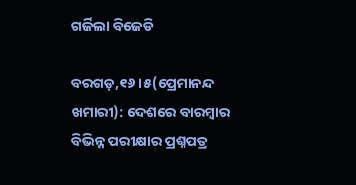ଗର୍ଜିଲା ବିଜେଡି

ବରଗଡ଼,୧୬।୫(ପ୍ରେମାନନ୍ଦ ଖମାରୀ): ଦେଶରେ ବାରମ୍ବାର ବିଭିନ୍ନ ପରୀକ୍ଷାର ପ୍ରଶ୍ନପତ୍ର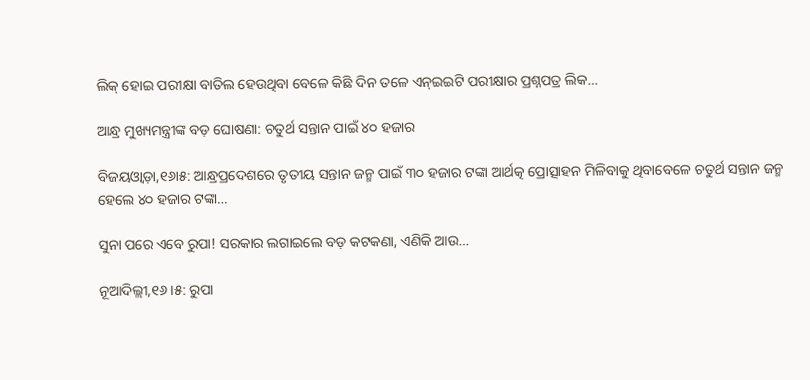ଲିକ୍‌ ହୋଇ ପରୀକ୍ଷା ବାତିଲ ହେଉଥିବା ବେଳେ କିଛି ଦିନ ତଳେ ଏନ୍‌ଇଇଟି ପରୀକ୍ଷାର ପ୍ରଶ୍ନପତ୍ର ଲିକ…

ଆନ୍ଧ୍ର ମୁଖ୍ୟମନ୍ତ୍ରୀଙ୍କ ବଡ଼ ଘୋଷଣା: ଚତୁର୍ଥ ସନ୍ତାନ ପାଇଁ ୪୦ ହଜାର

ବିଜୟଓ୍ବାଡ଼ା,୧୬ା୫: ଆନ୍ଧ୍ରପ୍ରଦେଶରେ ତୃତୀୟ ସନ୍ତାନ ଜନ୍ମ ପାଇଁ ୩୦ ହଜାର ଟଙ୍କା ଆର୍ଥତ୍କ ପ୍ରୋତ୍ସାହନ ମିଳିବାକୁ ଥିବାବେଳେ ଚତୁର୍ଥ ସନ୍ତାନ ଜନ୍ମ ହେଲେ ୪୦ ହଜାର ଟଙ୍କା…

ସୁନା ପରେ ଏବେ ରୁପା! ସରକାର ଲଗାଇଲେ ବଡ଼ କଟକଣା, ଏଣିକି ଆଉ…

ନୂଆଦିଲ୍ଲୀ,୧୬।୫: ରୁପା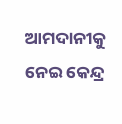ଆମଦାନୀକୁ ନେଇ କେନ୍ଦ୍ର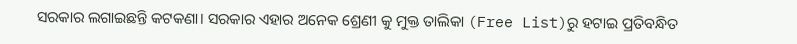ସରକାର ଲଗାଇଛନ୍ତି କଟକଣା। ସରକାର ଏହାର ଅନେକ ଶ୍ରେଣୀ କୁ ମୁକ୍ତ ତାଲିକା (Free List)ରୁ ହଟାଇ ପ୍ରତିବନ୍ଧିତ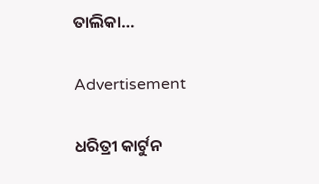ତାଲିକା…

Advertisement

ଧରିତ୍ରୀ କାର୍ଟୁନ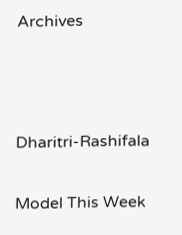Archives



Dharitri-Rashifala

Model This Week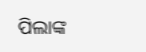ପିଲାଙ୍କ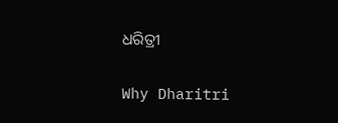ଧରିତ୍ରୀ

Why Dharitri